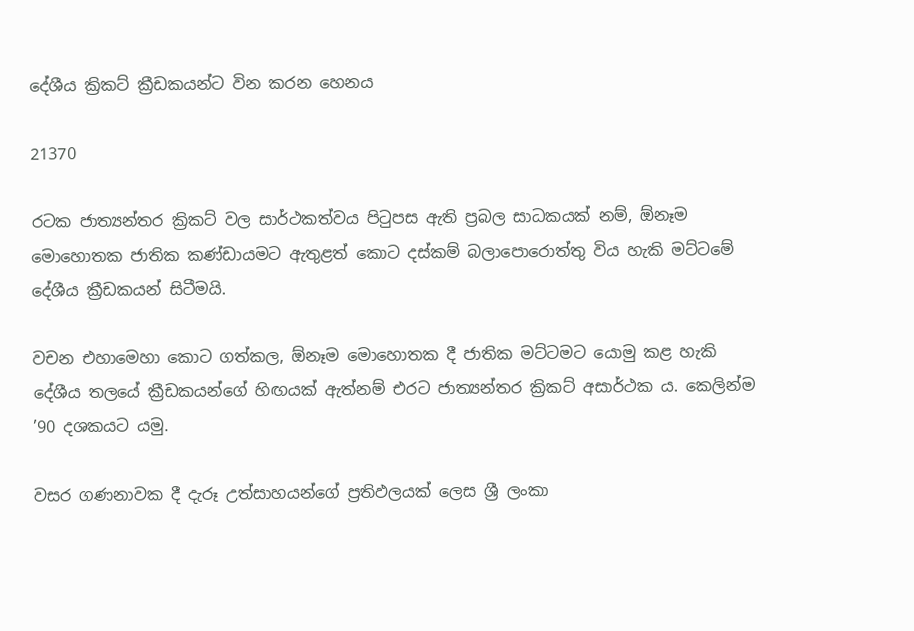දේශීය ක්‍රිකට් ක්‍රීඩකයන්ට වින කරන හෙනය

21370

රටක ජාත්‍යන්තර ක්‍රිකට් වල සාර්ථකත්වය පිටුපස ඇති ප්‍රබල සාධකයක් නම්, ඕනෑම මොහොතක ජාතික කණ්ඩායමට ඇතුළත් කොට දස්කම් බලාපොරොත්තු විය හැකි මට්ටමේ දේශීය ක්‍රීඩකයන් සිටීමයි.

වචන එහාමෙහා කොට ගත්කල, ඕනෑම මොහොතක දී ජාතික මට්ටමට යොමු කළ හැකි දේශීය තලයේ ක්‍රීඩකයන්ගේ හිඟයක් ඇත්නම් එරට ජාත්‍යන්තර ක්‍රිකට් අසාර්ථක ය. කෙලින්ම ’90 දශකයට යමු.

වසර ගණනාවක දී දැරූ උත්සාහයන්ගේ ප්‍රතිඵලයක් ලෙස ශ්‍රී ලංකා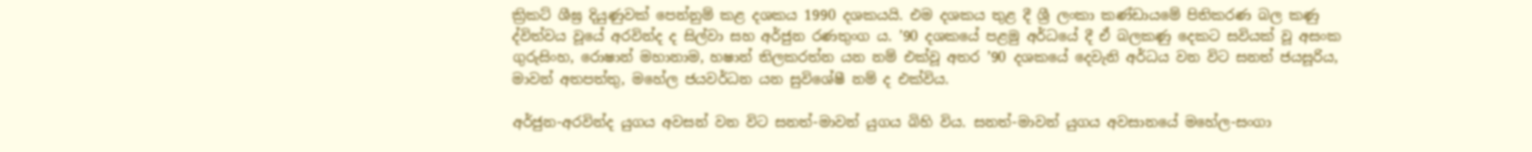ක්‍රිකට් ශීඝ්‍ර දියුණුවක් පෙන්නුම් කළ දශකය 1990 දශකයයි. එම දශකය තුළ දී ශ්‍රී ලංකා කණ්ඩායමේ පිතිකරණ බල කණු ද්විත්වය වූයේ අරවින්ද ද සිල්වා සහ අර්ජුන රණතුංග ය. ’90 දශකයේ පළමු අර්ධයේ දී ඒ බලකණු දෙකට සවියක් වූ අසංක ගුරුසිංහ, රොෂාන් මහානාම, හෂාන් තිලකරත්න යන නම් එක්වූ අතර ’90 දශකයේ දෙවැනි අර්ධය වන විට සනත් ජයසූරිය, මාවන් අතපත්තු, මහේල ජයවර්ධන යන සුවිශේෂී නම් ද එක්විය.

අර්ජුන-අරවින්ද යුගය අවසන් වන විට සනත්-මාවන් යුගය බිහි විය. සනත්-මාවන් යුගය අවසානයේ මහේල-සංගා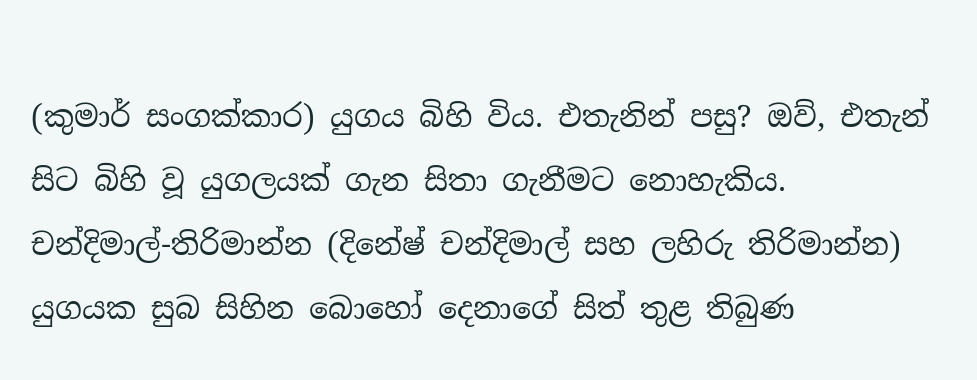(කුමාර් සංගක්කාර) යුගය බිහි විය. එතැනින් පසු? ඔව්, එතැන් සිට බිහි වූ යුගලයක් ගැන සිතා ගැනීමට නොහැකිය. චන්දිමාල්-තිරිමාන්න (දිනේෂ් චන්දිමාල් සහ ලහිරු තිරිමාන්න) යුගයක සුබ සිහින බොහෝ දෙනාගේ සිත් තුළ තිබුණ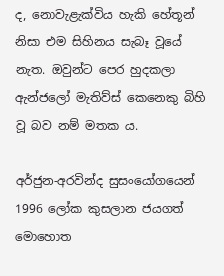ද, නොවැළැක්විය හැකි හේතූන් නිසා එම සිහිනය සැබෑ වූයේ නැත. ඔවුන්ට පෙර හුදකලා ඇන්ජලෝ මැතිව්ස් කෙනෙකු බිහි වූ බව නම් මතක ය.

අර්ජුන-අරවින්ද සුසංයෝගයෙන් 1996 ලෝක කුසලාන ජයගත් මොහොත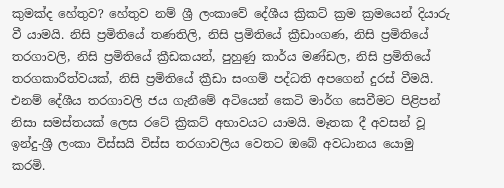කුමක්ද හේතුව? හේතුව නම් ශ්‍රී ලංකාවේ දේශීය ක්‍රිකට් ක්‍රම ක්‍රමයෙන් දියාරු වී යාමයි. නිසි ප්‍රමිතියේ තණතිලි, නිසි ප්‍රමිතියේ ක්‍රීඩාංගණ, නිසි ප්‍රමිතියේ තරගාවලි, නිසි ප්‍රමිතියේ ක්‍රීඩකයන්, පුහුණු කාර්ය මණ්ඩල, නිසි ප්‍රමිතියේ තරගකාරීත්වයක්, නිසි ප්‍රමිතියේ ක්‍රීඩා සංගම් පද්ධති අපගෙන් දුරස් වීමයි. එනම් දේශීය තරගාවලි ජය ගැනීමේ අටියෙන් කෙටි මාර්ග සෙවීමට පිළිපන් නිසා සමස්තයක් ලෙස රටේ ක්‍රිකට් අභාවයට යාමයි. මෑතක දී අවසන් වූ ඉන්දු-ශ්‍රී ලංකා විස්සයි විස්ස තරගාවලිය වෙතට ඔබේ අවධානය යොමු කරමි.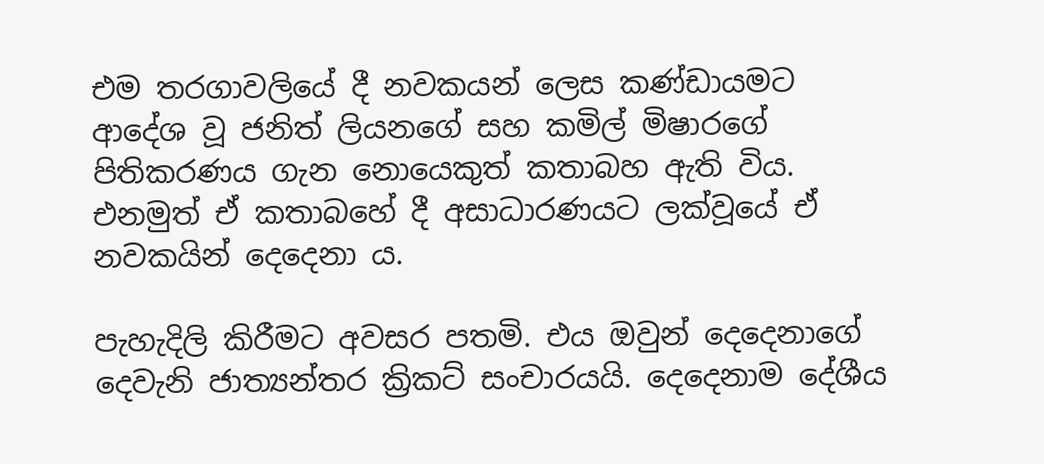එම තරගාවලියේ දී නවකයන් ලෙස කණ්ඩායමට ආදේශ වූ ජනිත් ලියනගේ සහ කමිල් මිෂාරගේ පිතිකරණය ගැන නොයෙකුත් කතාබහ ඇති විය. එනමුත් ඒ කතාබහේ දී අසාධාරණයට ලක්වූයේ ඒ නවකයින් දෙදෙනා ය.

පැහැදිලි කිරීමට අවසර පතමි. එය ඔවුන් දෙදෙනාගේ දෙවැනි ජාත්‍යන්තර ක්‍රිකට් සංචාරයයි. දෙදෙනාම දේශීය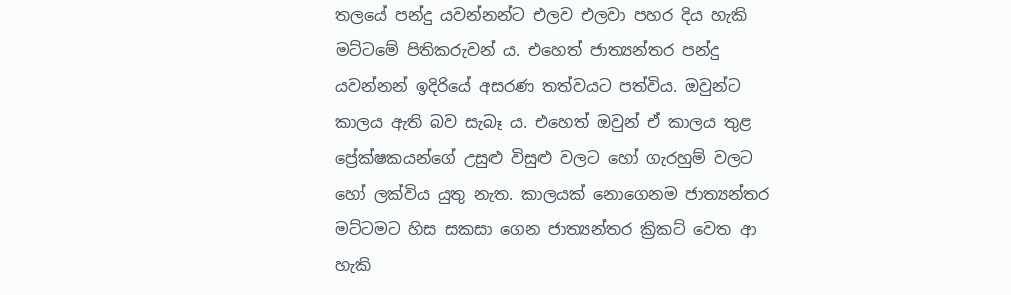තලයේ පන්දු යවන්නන්ට එලව එලවා පහර දිය හැකි මට්ටමේ පිතිකරුවන් ය. එහෙත් ජාත්‍යන්තර පන්දු යවන්නන් ඉදිරියේ අසරණ තත්වයට පත්විය. ඔවුන්ට කාලය ඇති බව සැබෑ ය. එහෙත් ඔවුන් ඒ කාලය තුළ ප්‍රේක්ෂකයන්ගේ උසුළු විසුළු වලට හෝ ගැරහුම් වලට හෝ ලක්විය යුතු නැත. කාලයක් නොගෙනම ජාත්‍යන්තර මට්ටමට හිස සකසා ගෙන ජාත්‍යන්තර ක්‍රිකට් වෙත ආ හැකි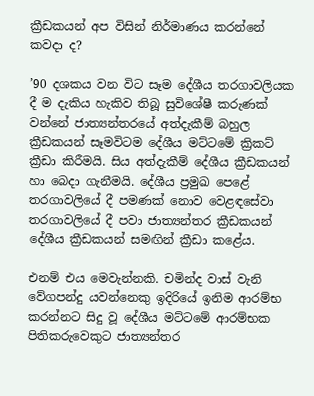ක්‍රීඩකයන් අප විසින් නිර්මාණය කරන්නේ කවදා ද?

’90 දශකය වන විට සෑම දේශීය තරගාවලියක දී ම දැකිය හැකිව තිබූ සුවිශේෂී කරුණක් වන්නේ ජාත්‍යන්තරයේ අත්දැකීම් බහුල ක්‍රීඩකයන් සෑමවිටම දේශීය මට්ටමේ ක්‍රිකට් ක්‍රීඩා කිරීමයි. සිය අත්දැකීම් දේශීය ක්‍රීඩකයන් හා බෙදා ගැනීමයි. දේශීය ප්‍රමුඛ පෙළේ තරගාවලියේ දී පමණක් නොව වෙළඳසේවා තරගාවලියේ දී පවා ජාත්‍යන්තර ක්‍රීඩකයන් දේශීය ක්‍රීඩකයන් සමඟින් ක්‍රීඩා කළේය.

එනම් එය මෙවැන්නකි. චමින්ද වාස් වැනි වේගපන්දු යවන්නෙකු ඉදිරියේ ඉනිම ආරම්භ කරන්නට සිදු වූ දේශීය මට්ටමේ ආරම්භක පිතිකරුවෙකුට ජාත්‍යන්තර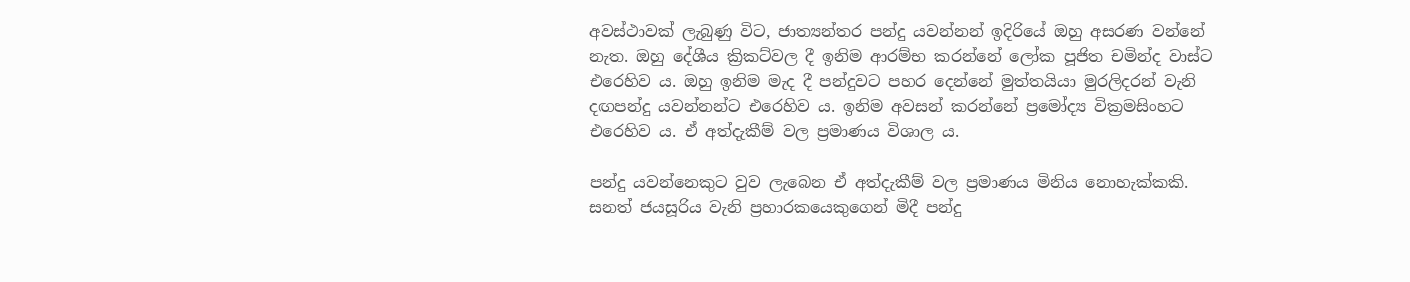අවස්ථාවක් ලැබුණු විට, ජාත්‍යන්තර පන්දු යවන්නන් ඉදිරියේ ඔහු අසරණ වන්නේ නැත. ඔහු දේශීය ක්‍රිකට්වල දී ඉනිම ආරම්භ කරන්නේ ලෝක පූජිත චමින්ද වාස්ට එරෙහිව ය. ඔහු ඉනිම මැද දී පන්දුවට පහර දෙන්නේ මුත්තයියා මුරලිදරන් වැනි දඟපන්දු යවන්නන්ට එරෙහිව ය. ඉනිම අවසන් කරන්නේ ප්‍රමෝද්‍ය වික්‍රමසිංහට එරෙහිව ය. ඒ අත්දැකීම් වල ප්‍රමාණය විශාල ය.

පන්දු යවන්නෙකුට වුව ලැබෙන ඒ අත්දැකීම් වල ප්‍රමාණය මිනිය නොහැක්කකි. සනත් ජයසූරිය වැනි ප්‍රහාරකයෙකුගෙන් මිදී පන්දු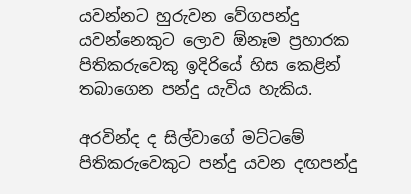යවන්නට හුරුවන වේගපන්දු යවන්නෙකුට ලොව ඕනෑම ප්‍රහාරක පිතිකරුවෙකු ඉදිරියේ හිස කෙළින් තබාගෙන පන්දු යැවිය හැකිය.

අරවින්ද ද සිල්වාගේ මට්ටමේ පිතිකරුවෙකුට පන්දු යවන දඟපන්දු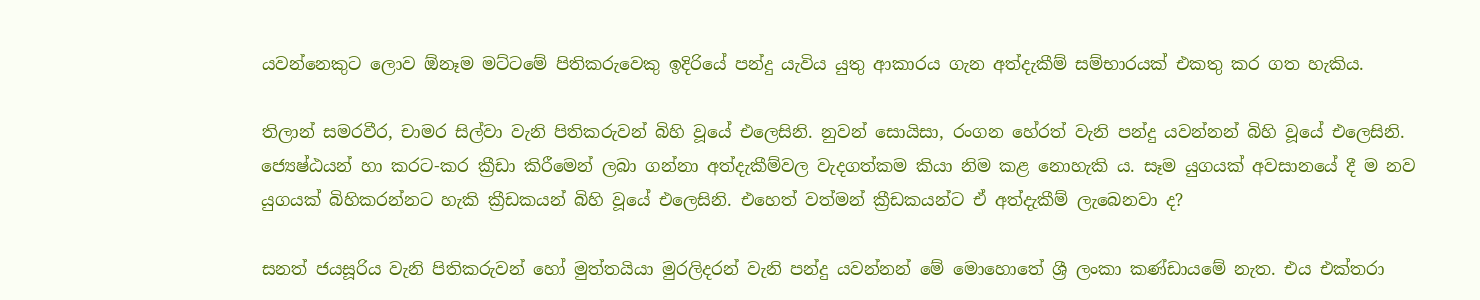යවන්නෙකුට ලොව ඕනෑම මට්ටමේ පිතිකරුවෙකු ඉදිරියේ පන්දු යැවිය යුතු ආකාරය ගැන අත්දැකීම් සම්භාරයක් එකතු කර ගත හැකිය.

තිලාන් සමරවීර, චාමර සිල්වා වැනි පිතිකරුවන් බිහි වූයේ එලෙසිනි. නුවන් සොයිසා, රංගන හේරත් වැනි පන්දු යවන්නන් බිහි වූයේ එලෙසිනි. ජ්‍යෙෂ්ඨයන් හා කරට-කර ක්‍රීඩා කිරීමෙන් ලබා ගන්නා අත්දැකීම්වල වැදගත්කම කියා නිම කළ නොහැකි ය. සෑම යුගයක් අවසානයේ දී ම නව යුගයක් බිහිකරන්නට හැකි ක්‍රීඩකයන් බිහි වූයේ එලෙසිනි. එහෙත් වත්මන් ක්‍රීඩකයන්ට ඒ අත්දැකීම් ලැබෙනවා ද?

සනත් ජයසූරිය වැනි පිතිකරුවන් හෝ මුත්තයියා මුරලිදරන් වැනි පන්දු යවන්නන් මේ මොහොතේ ශ්‍රී ලංකා කණ්ඩායමේ නැත. එය එක්තරා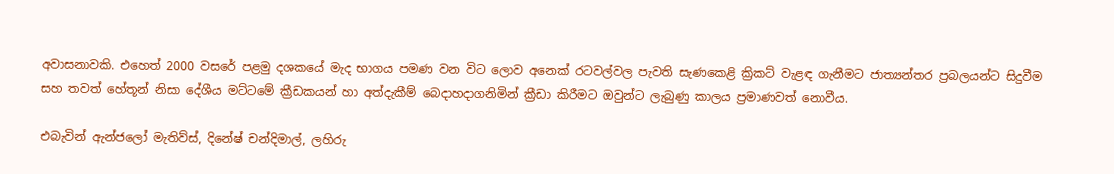අවාසනාවකි. එහෙත් 2000 වසරේ පළමු දශකයේ මැද භාගය පමණ වන විට ලොව අනෙක් රටවල්වල පැවති සැණකෙළි ක්‍රිකට් වැළඳ ගැනීමට ජාත්‍යන්තර ප්‍රබලයන්ට සිදුවීම සහ තවත් හේතූන් නිසා දේශීය මට්ටමේ ක්‍රීඩකයන් හා අත්දැකීම් බෙදාහදාගනිමින් ක්‍රීඩා කිරීමට ඔවුන්ට ලැබුණු කාලය ප්‍රමාණවත් නොවීය.

එබැවින් ඇන්ජලෝ මැතිව්ස්, දිනේෂ් චන්දිමාල්, ලහිරු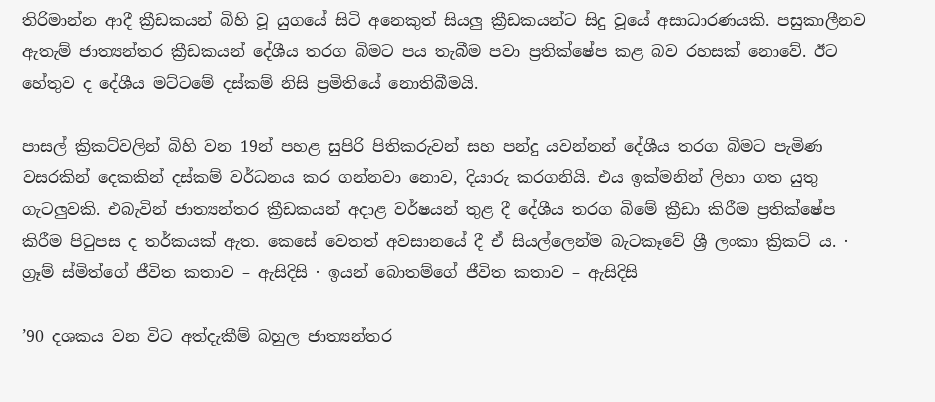තිරිමාන්න ආදී ක්‍රීඩකයන් බිහි වූ යුගයේ සිටි අනෙකුත් සියලු ක්‍රීඩකයන්ට සිදු වූයේ අසාධාරණයකි. පසුකාලීනව ඇතැම් ජාත්‍යන්තර ක්‍රීඩකයන් දේශීය තරග බිමට පය තැබීම පවා ප්‍රතික්ෂේප කළ බව රහසක් නොවේ. ඊට හේතුව ද දේශීය මට්ටමේ දස්කම් නිසි ප්‍රමිතියේ නොතිබීමයි.

පාසල් ක්‍රිකට්වලින් බිහි වන 19න් පහළ සුපිරි පිතිකරුවන් සහ පන්දු යවන්නන් දේශීය තරග බිමට පැමිණ වසරකින් දෙකකින් දස්කම් වර්ධනය කර ගන්නවා නොව, දියාරු කරගනියි. එය ඉක්මනින් ලිහා ගත යුතු ගැටලුවකි. එබැවින් ජාත්‍යන්තර ක්‍රීඩකයන් අදාළ වර්ෂයන් තුළ දී දේශීය තරග බිමේ ක්‍රීඩා කිරීම ප්‍රතික්ෂේප කිරීම පිටුපස ද තර්කයක් ඇත. කෙසේ වෙතත් අවසානයේ දී ඒ සියල්ලෙන්ම බැටකෑවේ ශ්‍රී ලංකා ක්‍රිකට් ය. · ග්‍රෑම් ස්මිත්ගේ ජීවිත කතාව – ඇසිදිසි · ඉයන් බොතම්ගේ ජීවිත කතාව – ඇසිදිසි

’90 දශකය වන විට අත්දැකීම් බහුල ජාත්‍යන්තර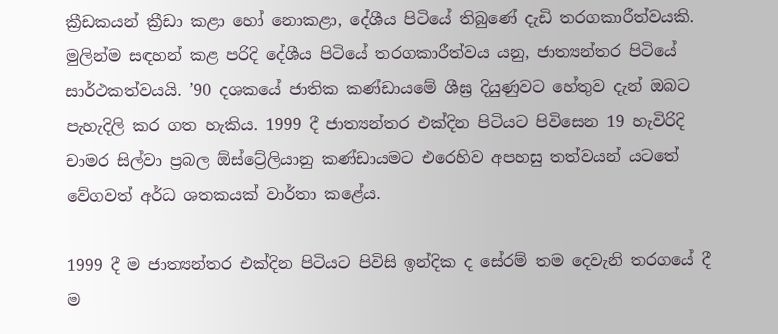ක්‍රීඩකයන් ක්‍රීඩා කළා හෝ නොකළා, දේශීය පිටියේ තිබුණේ දැඩි තරගකාරීත්වයකි. මුලින්ම සඳහන් කළ පරිදි දේශීය පිටියේ තරගකාරීත්වය යනු, ජාත්‍යන්තර පිටියේ සාර්ථකත්වයයි. ’90 දශකයේ ජාතික කණ්ඩායමේ ශීඝ්‍ර දියුණුවට හේතුව දැන් ඔබට පැහැදිලි කර ගත හැකිය. 1999 දී ජාත්‍යන්තර එක්දින පිටියට පිවිසෙන 19 හැවිරිදි චාමර සිල්වා ප්‍රබල ඕස්ට්‍රේලියානු කණ්ඩායමට එරෙහිව අපහසු තත්වයන් යටතේ වේගවත් අර්ධ ශතකයක් වාර්තා කළේය.

1999 දී ම ජාත්‍යන්තර එක්දින පිටියට පිවිසි ඉන්දික ද සේරම් තම දෙවැනි තරගයේ දී ම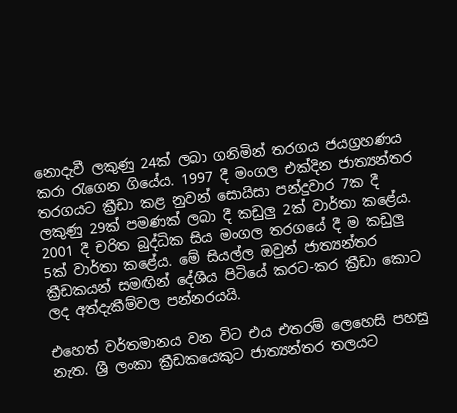නොදැවී ලකුණු 24ක් ලබා ගනිමින් තරගය ජයග්‍රහණය කරා රැගෙන ගියේය. 1997 දී මංගල එක්දින ජාත්‍යන්තර තරගයට ක්‍රීඩා කළ නුවන් සොයිසා පන්දුවාර 7ක දී ලකුණු 29ක් පමණක් ලබා දී කඩුලු 2ක් වාර්තා කළේය. 2001 දී චරිත බුද්ධික සිය මංගල තරගයේ දී ම කඩුලු 5ක් වාර්තා කළේය. මේ සියල්ල ඔවුන් ජාත්‍යන්තර ක්‍රීඩකයන් සමඟින් දේශීය පිටියේ කරට-කර ක්‍රීඩා කොට ලද අත්දැකීම්වල පන්නරයයි.

එහෙත් වර්තමානය වන විට එය එතරම් ලෙහෙසි පහසු නැත. ශ්‍රී ලංකා ක්‍රීඩකයෙකුට ජාත්‍යන්තර තලයට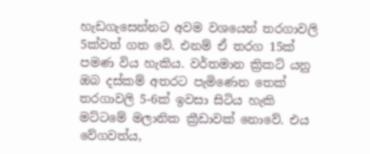හැඩගැසෙන්නට අවම වශයෙන් තරගාවලි 5ක්වත් ගත වේ. එනම් ඒ තරග 15ක් පමණ විය හැකිය. වර්තමාන ක්‍රිකට් යනු ඔබ දස්කම් අතරට පැමිණෙන තෙක් තරගාවලි 5-6ක් ඉවසා සිටිය හැකි මට්ටමේ මලානික ක්‍රීඩාවක් නොවේ. එය වේගවත්ය,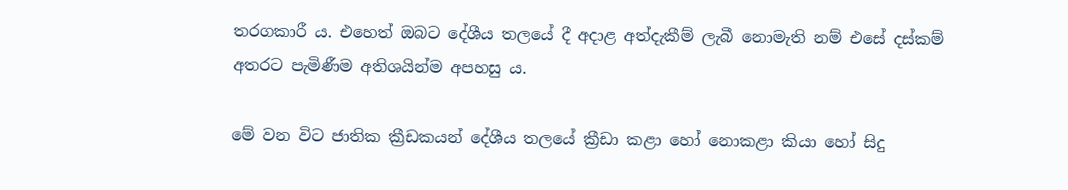තරගකාරී ය. එහෙත් ඔබට දේශීය තලයේ දී අදාළ අත්දැකීම් ලැබී නොමැති නම් එසේ දස්කම් අතරට පැමිණීම අතිශයින්ම අපහසු ය.

මේ වන විට ජාතික ක්‍රීඩකයන් දේශීය තලයේ ක්‍රීඩා කළා හෝ නොකළා කියා හෝ සිදු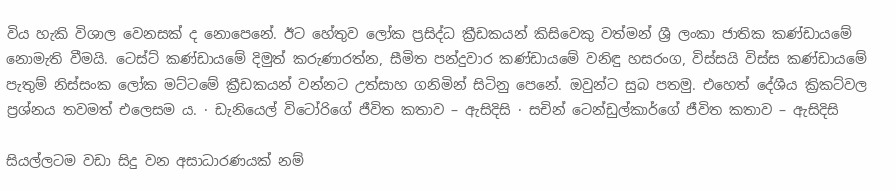විය හැකි විශාල වෙනසක් ද නොපෙනේ. ඊට හේතුව ලෝක ප්‍රසිද්ධ ක්‍රීඩකයන් කිසිවෙකු වත්මන් ශ්‍රී ලංකා ජාතික කණ්ඩායමේ නොමැති වීමයි. ටෙස්ට් කණ්ඩායමේ දිමුත් කරුණාරත්න, සීමිත පන්දුවාර කණ්ඩායමේ වනිඳු හසරංග, විස්සයි විස්ස කණ්ඩායමේ පැතුම් නිස්සංක ලෝක මට්ටමේ ක්‍රීඩකයන් වන්නට උත්සාහ ගනිමින් සිටිනු පෙනේ. ඔවුන්ට සුබ පතමු. එහෙත් දේශීය ක්‍රිකට්වල ප්‍රශ්නය තවමත් එලෙසම ය. · ඩැනියෙල් විටෝරිගේ ජීවිත කතාව – ඇසිදිසි · සචින් ටෙන්ඩුල්කාර්ගේ ජීවිත කතාව – ඇසිදිසි

සියල්ලටම වඩා සිදු වන අසාධාරණයක් නම්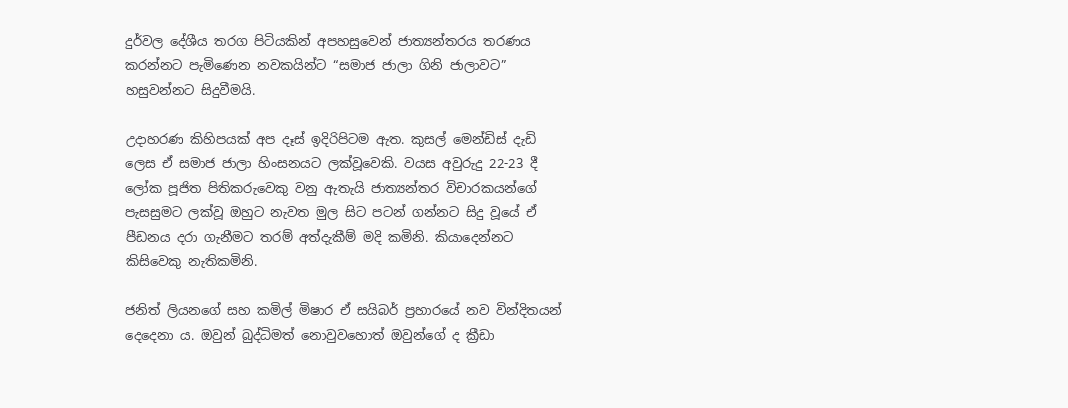දුර්වල දේශීය තරග පිටියකින් අපහසුවෙන් ජාත්‍යන්තරය තරණය කරන්නට පැමිණෙන නවකයින්ට “සමාජ ජාලා ගිනි ජාලාවට” හසුවන්නට සිදුවීමයි.

උදාහරණ කිහිපයක් අප දෑස් ඉදිරිපිටම ඇත. කුසල් මෙන්ඩිස් දැඩි ලෙස ඒ සමාජ ජාලා හිංසනයට ලක්වූවෙකි. වයස අවුරුදු 22-23 දී ලෝක පූජිත පිතිකරුවෙකු වනු ඇතැයි ජාත්‍යන්තර විචාරකයන්ගේ පැසසුමට ලක්වූ ඔහුට නැවත මුල සිට පටන් ගන්නට සිදු වූයේ ඒ පීඩනය දරා ගැනීමට තරම් අත්දැකීම් මදි කමිනි. කියාදෙන්නට කිසිවෙකු නැතිකමිනි.

ජනිත් ලියනගේ සහ කමිල් මිෂාර ඒ සයිබර් ප්‍රහාරයේ නව වින්දිතයන් දෙදෙනා ය. ඔවුන් බුද්ධිමත් නොවුවහොත් ඔවුන්ගේ ද ක්‍රීඩා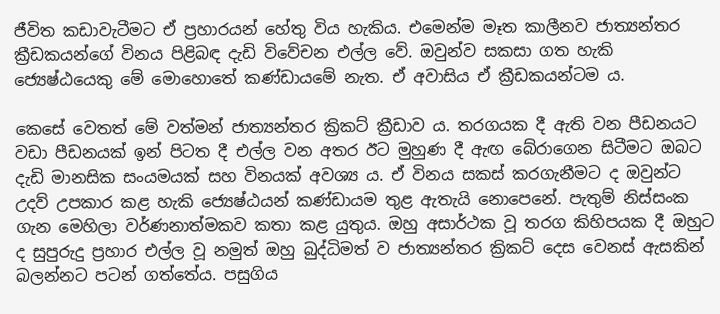ජීවිත කඩාවැටීමට ඒ ප්‍රහාරයන් හේතු විය හැකිය. එමෙන්ම මෑත කාලීනව ජාත්‍යන්තර ක්‍රීඩකයන්ගේ විනය පිළිබඳ දැඩි විවේචන එල්ල වේ. ඔවුන්ව සකසා ගත හැකි ජ්‍යෙෂ්ඨයෙකු මේ මොහොතේ කණ්ඩායමේ නැත. ඒ අවාසිය ඒ ක්‍රීඩකයන්ටම ය.

කෙසේ වෙතත් මේ වත්මන් ජාත්‍යන්තර ක්‍රිකට් ක්‍රීඩාව ය. තරගයක දී ඇති වන පීඩනයට වඩා පීඩනයක් ඉන් පිටත දී එල්ල වන අතර ඊට මුහුණ දී ඇඟ බේරාගෙන සිටීමට ඔබට දැඩි මානසික සංයමයක් සහ විනයක් අවශ්‍ය ය. ඒ විනය සකස් කරගැනීමට ද ඔවුන්ට උදව් උපකාර කළ හැකි ජ්‍යෙෂ්ඨයන් කණ්ඩායම තුළ ඇතැයි නොපෙනේ. පැතුම් නිස්සංක ගැන මෙහිලා වර්ණනාත්මකව කතා කළ යුතුය. ඔහු අසාර්ථක වූ තරග කිහිපයක දී ඔහුට ද සුපුරුදු ප්‍රහාර එල්ල වූ නමුත් ඔහු බුද්ධිමත් ව ජාත්‍යන්තර ක්‍රිකට් දෙස වෙනස් ඇසකින් බලන්නට පටන් ගත්තේය. පසුගිය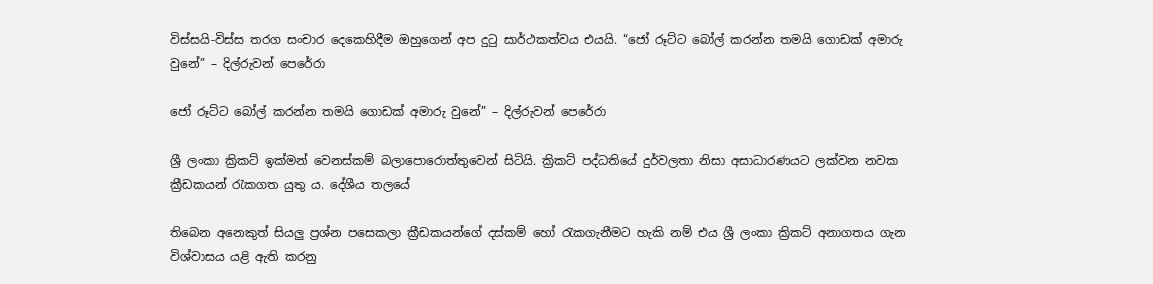විස්සයි-විස්ස තරග සංචාර දෙකෙහිදීම ඔහුගෙන් අප දුටු සාර්ථකත්වය එයයි. “ජෝ රූට්ට බෝල් කරන්න තමයි ගොඩක් අමාරු වුනේ” – දිල්රුවන් පෙරේරා

ජෝ රූට්ට බෝල් කරන්න තමයි ගොඩක් අමාරු වුනේ” – දිල්රුවන් පෙරේරා

ශ්‍රී ලංකා ක්‍රිකට් ඉක්මන් වෙනස්කම් බලාපොරොත්තුවෙන් සිටියි. ක්‍රිකට් පද්ධතියේ දුර්වලතා නිසා අසාධාරණයට ලක්වන නවක ක්‍රීඩකයන් රැකගත යුතු ය. දේශීය තලයේ

තිබෙන අනෙකුත් සියලු ප්‍රශ්න පසෙකලා ක්‍රීඩකයන්ගේ දස්කම් හෝ රැකගැනීමට හැකි නම් එය ශ්‍රී ලංකා ක්‍රිකට් අනාගතය ගැන විශ්වාසය යළි ඇති කරනු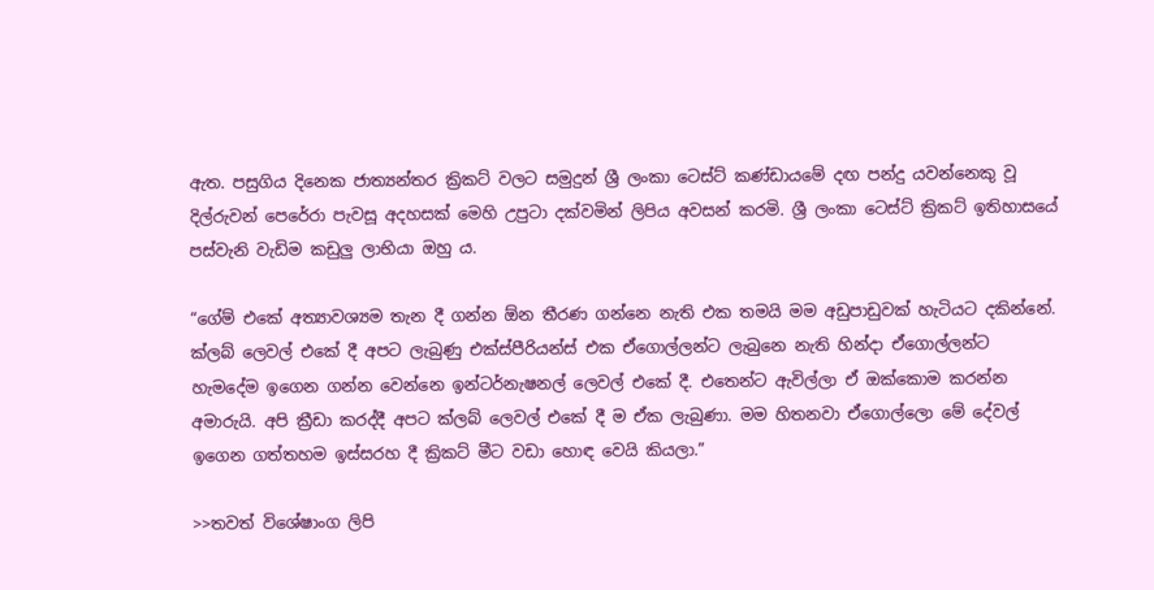ඇත. පසුගිය දිනෙක ජාත්‍යන්තර ක්‍රිකට් වලට සමුදුන් ශ්‍රී ලංකා ටෙස්ට් කණ්ඩායමේ දඟ පන්දු යවන්නෙකු වූ දිල්රුවන් පෙරේරා පැවසූ අදහසක් මෙහි උපුටා දක්වමින් ලිපිය අවසන් කරමි. ශ්‍රී ලංකා ටෙස්ට් ක්‍රිකට් ඉතිහාසයේ පස්වැනි වැඩිම කඩුලු ලාභියා ඔහු ය.

“ගේම් එකේ අත්‍යාවශ්‍යම තැන දී ගන්න ඕන තීරණ ගන්නෙ නැති එක තමයි මම අඩුපාඩුවක් හැටියට දකින්නේ. ක්ලබ් ලෙවල් එකේ දී අපට ලැබුණු එක්ස්පීරියන්ස් එක ඒගොල්ලන්ට ලැබුනෙ නැති හින්දා ඒගොල්ලන්ට හැමදේම ඉගෙන ගන්න වෙන්නෙ ඉන්ටර්නැෂනල් ලෙවල් එකේ දී. එතෙන්ට ඇවිල්ලා ඒ ඔක්කොම කරන්න අමාරුයි. අපි ක්‍රීඩා කරද්දී අපට ක්ලබ් ලෙවල් එකේ දී ම ඒක ලැබුණා. මම හිතනවා ඒගොල්ලො මේ දේවල් ඉගෙන ගත්තහම ඉස්සරහ දී ක්‍රිකට් මීට වඩා හොඳ වෙයි කියලා.”

>>තවත් විශේෂාංග ලිපි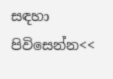සඳහා පිවිසෙන්න<<